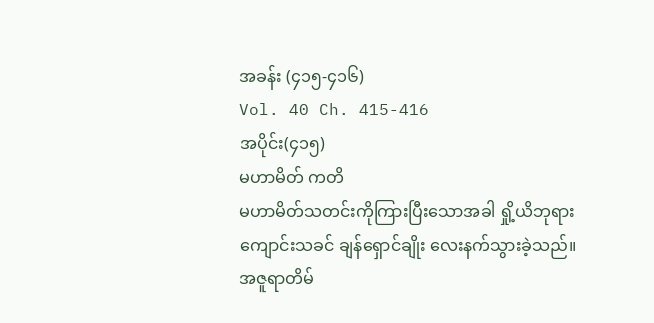အခန်း (၄၁၅-၄၁၆)
Vol. 40 Ch. 415-416
အပိုင်း(၄၁၅)
မဟာမိတ် ကတိ
မဟာမိတ်သတင်းကိုကြားပြီးသောအခါ ရှို့ယိဘုရားကျောင်းသခင် ချန်ရှောင်ချိုး လေးနက်သွားခဲ့သည်။
အဇူရာတိမ်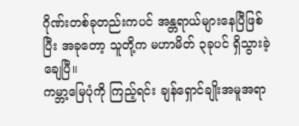ဂိုဏ်းတစ်ခုတည်းကပင် အန္တရာယ်များနေပြီဖြစ်ပြီး အခုတော့ သူတို့က မဟာမိတ် ၃ခုပင် ရှိသွားခဲ့ချေပြီ။
ကမ္ဘာ့မြေပုံကို ကြည့်ရင်း ချန်ရှောင်ချိုးအမူအရာ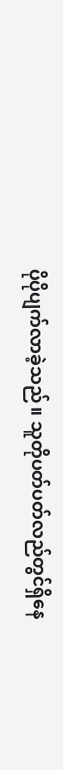ပိုပိုပျက်လာခဲ့သည်။ သူတိုပတ်ပတ်လည်တွင်ရှိနေ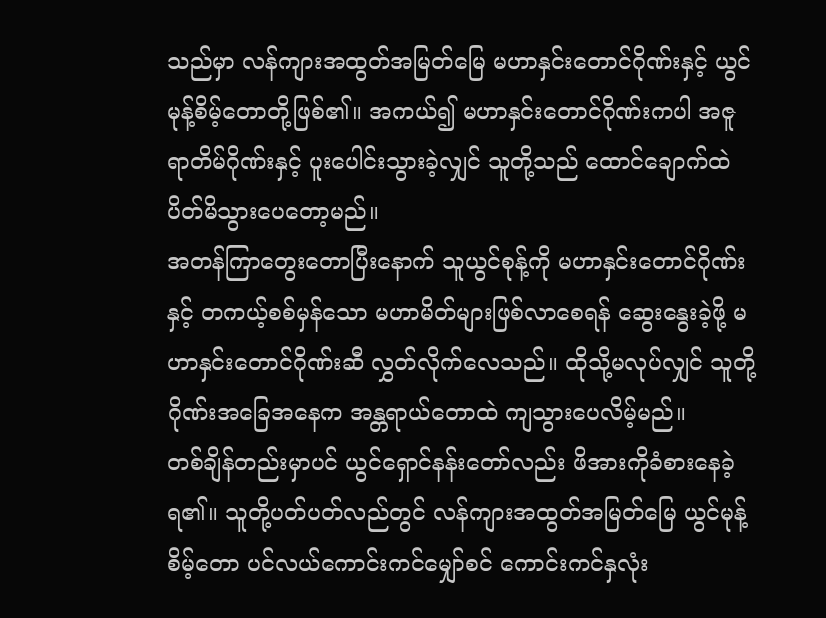သည်မှာ လန်ကျားအထွတ်အမြတ်မြေ မဟာနှင်းတောင်ဂိုဏ်းနှင့် ယွင်မုန့်စိမ့်တောတို့ဖြစ်၏။ အကယ်၍ မဟာနှင်းတောင်ဂိုဏ်းကပါ အဇူရာတိမ်ဂိုဏ်းနှင့် ပူးပေါင်းသွားခဲ့လျှင် သူတို့သည် ထောင်ချောက်ထဲ ပိတ်မိသွားပေတော့မည်။
အတန်ကြာတွေးတောပြီးနောက် သူယွင်စုန့်ကို မဟာနှင်းတောင်ဂိုဏ်းနှင့် တကယ့်စစ်မှန်သော မဟာမိတ်များဖြစ်လာစေရန် ဆွေးနွေးခဲ့ဖို့ မဟာနှင်းတောင်ဂိုဏ်းဆီ လွှတ်လိုက်လေသည်။ ထိုသို့မလုပ်လျှင် သူတို့ ဂိုဏ်းအခြေအနေက အန္တရာယ်တောထဲ ကျသွားပေလိမ့်မည်။
တစ်ချိန်တည်းမှာပင် ယွင်ရှောင်နန်းတော်လည်း ဖိအားကိုခံစားနေခဲ့ရ၏။ သူတို့ပတ်ပတ်လည်တွင် လန်ကျားအထွတ်အမြတ်မြေ ယွင်မုန့်စိမ့်တော ပင်လယ်ကောင်းကင်မျှော်စင် ကောင်းကင်နှလုံး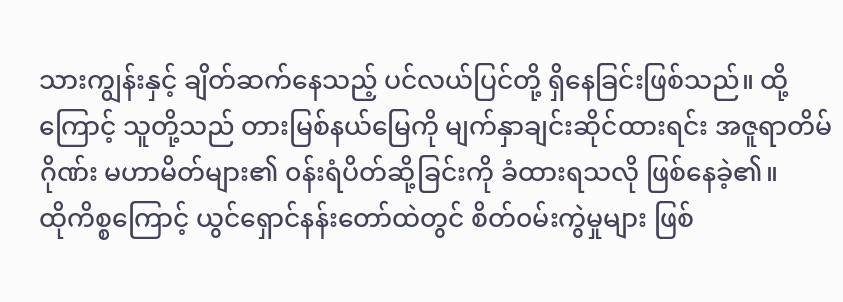သားကျွန်းနှင့် ချိတ်ဆက်နေသည့် ပင်လယ်ပြင်တို့ ရှိနေခြင်းဖြစ်သည်။ ထို့ကြောင့် သူတို့သည် တားမြစ်နယ်မြေကို မျက်နှာချင်းဆိုင်ထားရင်း အဇူရာတိမ်ဂိုဏ်း မဟာမိတ်များ၏ ၀န်းရံပိတ်ဆို့ခြင်းကို ခံထားရသလို ဖြစ်နေခဲ့၏။
ထိုကိစ္စကြောင့် ယွင်ရှောင်နန်းတော်ထဲတွင် စိတ်၀မ်းကွဲမှုများ ဖြစ်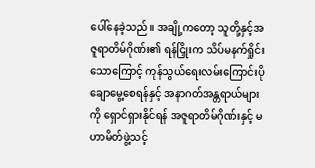ပေါ်နေခဲ့သည်။ အချို့ကတော့ သူတို့နှင့်အဇူရာတိမ်ဂိုဏ်း၏ ရန်ငြှိုးက သိပ်မနက်ရှိုင်းသောကြောင့် ကုန်သွယ်ရေးလမ်းကြောင်းပိုချောမွေ့စေရန်နှင့် အနာဂတ်အန္တရာယ်များကို ရှောင်ရှားနိုင်ရန် အဇူရာတိမ်ဂိုဏ်းနှင့် မဟာမိတ်ဖွဲ့သင့်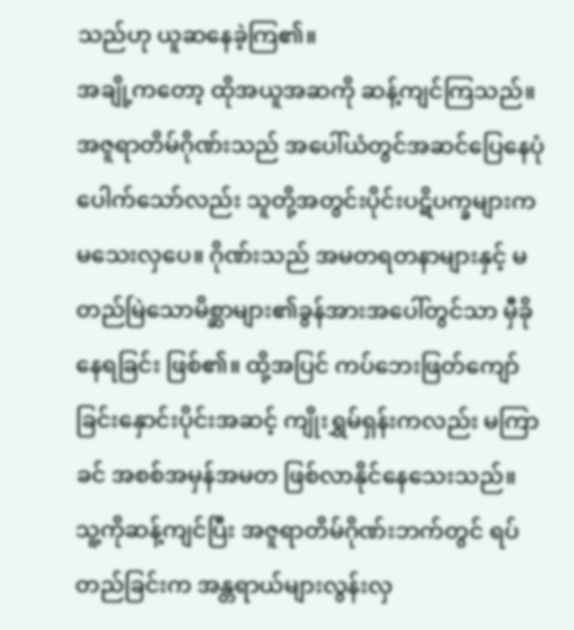သည်ဟု ယူဆနေခဲ့ကြ၏။
အချို့ကတော့ ထိုအယူအဆကို ဆန့်ကျင်ကြသည်။ အဇူရာတိမ်ဂိုဏ်းသည် အပေါ်ယံတွင်အဆင်ပြေနေပုံပေါက်သော်လည်း သူတို့အတွင်းပိုင်းပဋိပက္ခများက မသေးလှပေ။ ဂိုဏ်းသည် အမတရတနာများနှင့် မတည်မြဲသောမိစ္ဆာများ၏ခွန်အားအပေါ်တွင်သာ မှီခိုနေရခြင်း ဖြစ်၏။ ထို့အပြင် ကပ်ဘေးဖြတ်ကျော်ခြင်းနှောင်းပိုင်းအဆင့် ကျိုးရွှမ်ရှန်းကလည်း မကြာခင် အစစ်အမှန်အမတ ဖြစ်လာနိုင်နေသေးသည်။ သူ့ကိုဆန့်ကျင်ပြီး အဇူရာတိမ်ဂိုဏ်းဘက်တွင် ရပ်တည်ခြင်းက အန္တရာယ်များလွန်းလှ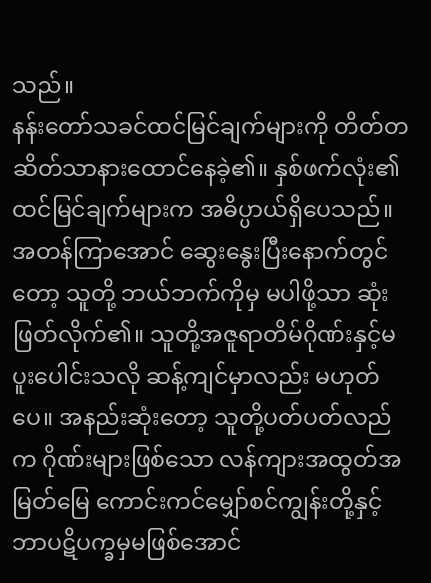သည်။
နန်းတော်သခင်ထင်မြင်ချက်များကို တိတ်တဆိတ်သာနားထောင်နေခဲ့၏။ နှစ်ဖက်လုံး၏ ထင်မြင်ချက်များက အဓိပ္ပာယ်ရှိပေသည်။
အတန်ကြာအောင် ဆွေးနွေးပြီးနောက်တွင်တော့ သူတို့ ဘယ်ဘက်ကိုမှ မပါဖို့သာ ဆုံးဖြတ်လိုက်၏။ သူတို့အဇူရာတိမ်ဂိုဏ်းနှင့်မပူးပေါင်းသလို ဆန့်ကျင်မှာလည်း မဟုတ်ပေ။ အနည်းဆုံးတော့ သူတို့ပတ်ပတ်လည်က ဂိုဏ်းများဖြစ်သော လန်ကျားအထွတ်အမြတ်မြေ ကောင်းကင်မျှော်စင်ကျွန်းတို့နှင့် ဘာပဋိပက္ခမှမဖြစ်အောင်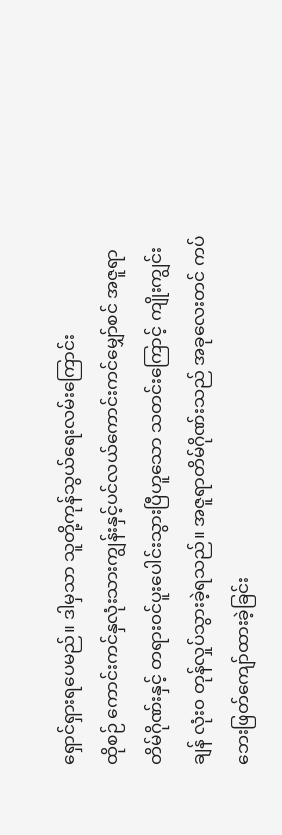ရှောင်ရှားရပေမည်။ ဒါမှသာ သူတို့ကုန်သွယ်ရေးလမ်းကြောင်း
ထိုစဉ် ကောင်းကင်နှလုံးသားကျွန်းနှင့်ပင်လယ်ကောင်းကင်မျှော်စင် အဇူရာတိမ်ဂိုဏ်းနှင့် တရား၀င်ပူးပေါင်းသွားပြီဟူသော သတင်းကြောင့် ကျိုးကျွင်းချန် လုံး၀ တုန်လှုပ်သွားခဲ့ရသည်။ အဇူရာတိမ်ဂိုဏ်းသည် အခုလေးတင် ကပ်ဘေးဖြတ်ကျော်ထားခဲ့ခြင်း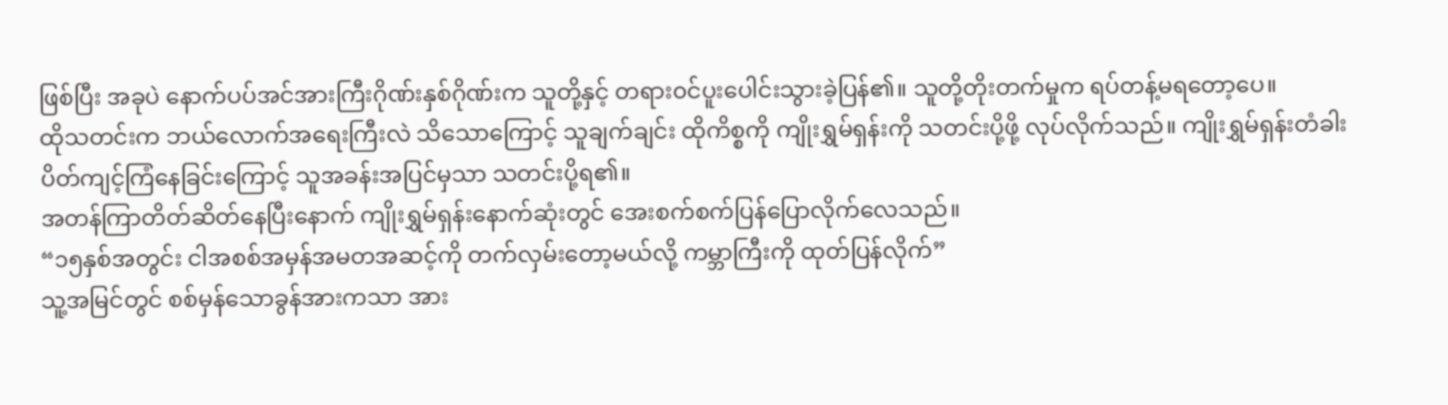ဖြစ်ပြီး အခုပဲ နောက်ပပ်အင်အားကြီးဂိုဏ်းနှစ်ဂိုဏ်းက သူတို့နှင့် တရား၀င်ပူးပေါင်းသွားခဲ့ပြန်၏။ သူတို့တိုးတက်မှုက ရပ်တန့်မရတော့ပေ။
ထိုသတင်းက ဘယ်လောက်အရေးကြီးလဲ သိသောကြောင့် သူချက်ချင်း ထိုကိစ္စကို ကျိုးရွှမ်ရှန်းကို သတင်းပို့ဖို့ လုပ်လိုက်သည်။ ကျိုးရွှမ်ရှန်းတံခါးပိတ်ကျင့်ကြံနေခြင်းကြောင့် သူအခန်းအပြင်မှသာ သတင်းပို့ရ၏။
အတန်ကြာတိတ်ဆိတ်နေပြီးနောက် ကျိုးရွှမ်ရှန်းနောက်ဆုံးတွင် အေးစက်စက်ပြန်ပြောလိုက်လေသည်။
“၁၅နှစ်အတွင်း ငါအစစ်အမှန်အမတအဆင့်ကို တက်လှမ်းတော့မယ်လို့ ကမ္ဘာကြီးကို ထုတ်ပြန်လိုက်”
သူ့အမြင်တွင် စစ်မှန်သောခွန်အားကသာ အား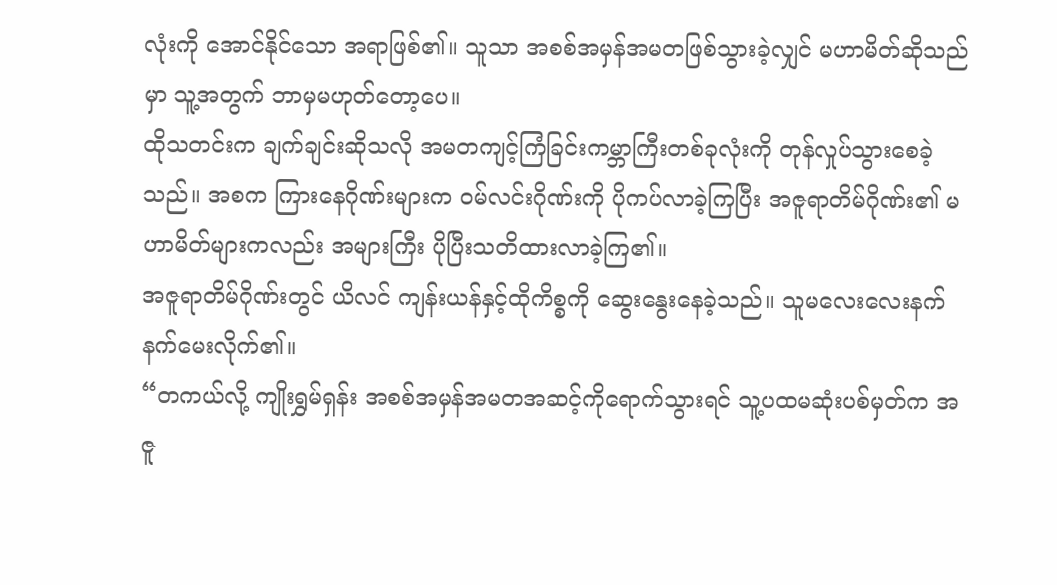လုံးကို အောင်နိုင်သော အရာဖြစ်၏။ သူသာ အစစ်အမှန်အမတဖြစ်သွားခဲ့လျှင် မဟာမိတ်ဆိုသည်မှာ သူ့အတွက် ဘာမှမဟုတ်တော့ပေ။
ထိုသတင်းက ချက်ချင်းဆိုသလို အမတကျင့်ကြံခြင်းကမ္ဘာကြီးတစ်ခုလုံးကို တုန်လှုပ်သွားစေခဲ့သည်။ အစက ကြားနေဂိုဏ်းများက ၀မ်လင်းဂိုဏ်းကို ပိုကပ်လာခဲ့ကြပြီး အဇူရာတိမ်ဂိုဏ်း၏ မဟာမိတ်များကလည်း အများကြီး ပိုပြီးသတိထားလာခဲ့ကြ၏။
အဇူရာတိမ်ဂိုဏ်းတွင် ယိလင် ကျန်းယန်နှင့်ထိုကိစ္စကို ဆွေးနွေးနေခဲ့သည်။ သူမလေးလေးနက်နက်မေးလိုက်၏။
“တကယ်လို့ ကျိုးရွှမ်ရှန်း အစစ်အမှန်အမတအဆင့်ကိုရောက်သွားရင် သူ့ပထမဆုံးပစ်မှတ်က အဇူ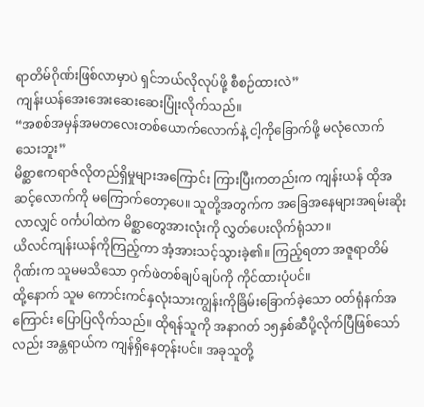ရာတိမ်ဂိုဏ်းဖြစ်လာမှာပဲ ရှင်ဘယ်လိုလုပ်ဖို့ စီစဉ်ထားလဲ”
ကျန်းယန်အေးအေးဆေးဆေးပြုံးလိုက်သည်။
“အစစ်အမှန်အမတလေးတစ်ယောက်လောက်နဲ့ ငါ့ကိုခြောက်ဖို့ မလုံလောက်သေးဘူး”
မိစ္ဆာဧကရာဇ်လိုတည်ရှိမှုများအကြောင်း ကြားပြီးကတည်းက ကျန်းယန် ထိုအဆင့်လောက်ကို မကြောက်တော့ပေ။ သူတို့အတွက်က အခြေအနေများအရမ်းဆိုးလာလျှင် ၀င်္ကပါထဲက မိစ္ဆာတွေအားလုံးကို လွှတ်ပေးလိုက်ရုံသာ။
ယိလင်ကျန်းယန်ကိုကြည့်ကာ အံ့အားသင့်သွားခဲ့၏။ ကြည့်ရတာ အဇူရာတိမ်ဂိုဏ်းက သူမမသိသော ဝှက်ဖဲတစ်ချပ်ချပ်ကို ကိုင်ထားပုံပင်။
ထို့နောက် သူမ ကောင်းကင်နှလုံးသားကျွန်းကိုခြိမ်းခြောက်ခဲ့သော ၀တ်ရုံနက်အကြောင်း ပြောပြလိုက်သည်။ ထိုရန်သူကို အနာဂတ် ၁၅နှစ်ဆီပို့လိုက်ပြီဖြစ်သော်လည်း အန္တရာယ်က ကျန်ရှိနေတုန်းပင်။ အခုသူတို့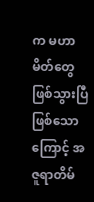က မဟာမိတ်တွေဖြစ်သွားပြီဖြစ်သောကြောင့် အဇူရာတိမ်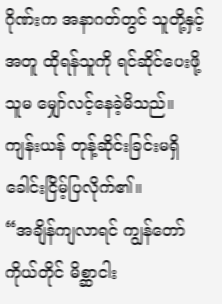ဂိုဏ်းက အနာဂတ်တွင် သူတို့နှင့်အတူ ထိုရန်သူကို ရင်ဆိုင်ပေးဖို့ သူမ မျှော်လင့်နေခဲ့မိသည်။
ကျန်းယန် တုန့်ဆိုင်းခြင်းမရှိခေါင်းငြိမ့်ပြလိုက်၏။
“အချိန်ကျလာရင် ကျွန်တော်ကိုယ်တိုင် မိစ္ဆာငါး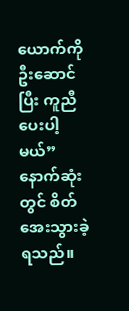ယောက်ကို ဦးဆောင်ပြီး ကူညီပေးပါ့မယ်”
နောက်ဆုံးတွင် စိတ်အေးသွားခဲ့ရသည်။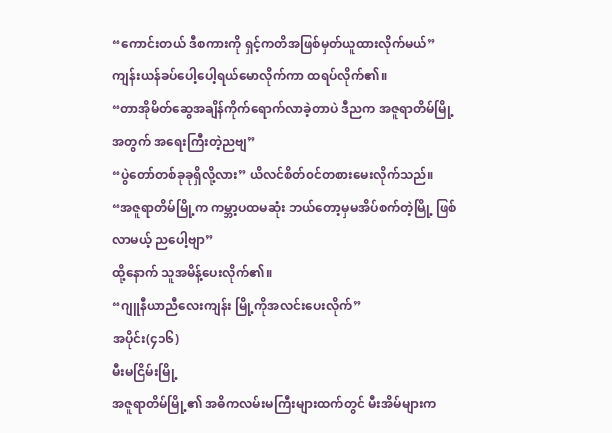“ကောင်းတယ် ဒီစကားကို ရှင့်ကတိအဖြစ်မှတ်ယူထားလိုက်မယ်”
ကျန်းယန်ခပ်ပေါ့ပေါ့ရယ်မောလိုက်ကာ ထရပ်လိုက်၏။
“တာအိုမိတ်ဆွေအချိန်ကိုက်ရောက်လာခဲ့တာပဲ ဒီညက အဇူရာတိမ်မြို့အတွက် အရေးကြီးတဲ့ညဗျ”
“ပွဲတော်တစ်ခုခုရှိလို့လား” ယိလင်စိတ်၀င်တစားမေးလိုက်သည်။
“အဇူရာတိမ်မြို့က ကမ္ဘာ့ပထမဆုံး ဘယ်တော့မှမအိပ်စက်တဲ့မြို့ ဖြစ်လာမယ့် ညပေါ့ဗျာ”
ထို့နောက် သူအမိန့်ပေးလိုက်၏။
“ဂျူနီယာညီလေးကျန်း မြို့ကိုအလင်းပေးလိုက်”
အပိုင်း(၄၁၆)
မီးမငြိမ်းမြို့
အဇူရာတိမ်မြို့၏ အဓိကလမ်းမကြီးများထက်တွင် မီးအိမ်များက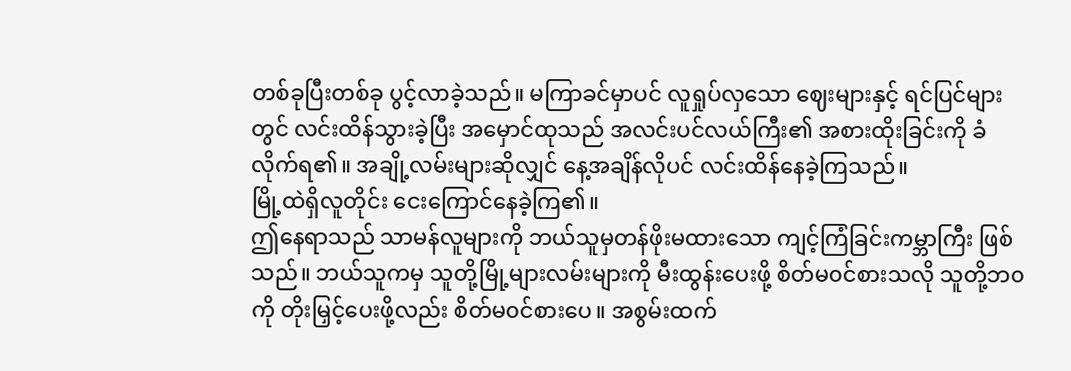တစ်ခုပြီးတစ်ခု ပွင့်လာခဲ့သည်။ မကြာခင်မှာပင် လူရှုပ်လှသော ဈေးများနှင့် ရင်ပြင်များတွင် လင်းထိန်သွားခဲ့ပြီး အမှောင်ထုသည် အလင်းပင်လယ်ကြီး၏ အစားထိုးခြင်းကို ခံလိုက်ရ၏။ အချို့လမ်းများဆိုလျှင် နေ့အချိန်လိုပင် လင်းထိန်နေခဲ့ကြသည်။
မြို့ထဲရှိလူတိုင်း ငေးကြောင်နေခဲ့ကြ၏။
ဤနေရာသည် သာမန်လူများကို ဘယ်သူမှတန်ဖိုးမထားသော ကျင့်ကြံခြင်းကမ္ဘာကြီး ဖြစ်သည်။ ဘယ်သူကမှ သူတို့မြို့များလမ်းများကို မီးထွန်းပေးဖို့ စိတ်မ၀င်စားသလို သူတို့ဘ၀ကို တိုးမြှင့်ပေးဖို့လည်း စိတ်မ၀င်စားပေ။ အစွမ်းထက်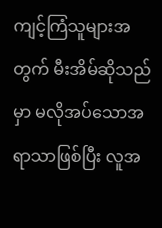ကျင့်ကြံသူများအတွက် မီးအိမ်ဆိုသည်မှာ မလိုအပ်သောအရာသာဖြစ်ပြီး လူအ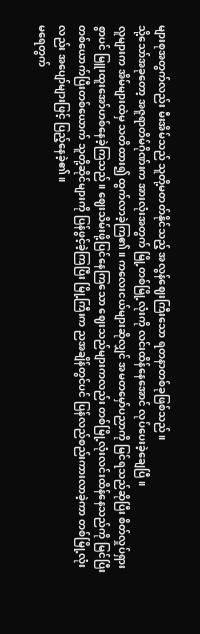များစုအတွက်လည်း မီးအိမ်သည် သူတို့မတတ်နိုင်သည့် အလွန်ဈေးကြီးသော ရတနာတစ်ခုဖြစ်သည်။
သို့သော်အခုတော့ အဇူရာတိမ်ဂိုဏ်းက အားလုံးအတွက် မြို့တစ်မြို့လုံးကို လင်းထိန်နေအောင် လုပ်ပေးခဲ့ချေပြီ။
လူများက အိမ်များထဲမှ သတိထား၍ ထွက်လာခဲ့ကြ၏။ ကလေးငယ်များဆိုလျှင် အမတမှော်ပညာကို မြင်ရသည်ဆိုပြီး စိတ်လှုပ်ရှားစွာပင် မြူးထူးအော်ဟစ်နေခဲ့ကြသည်။ ဈေးသိမ်းဖို့ပြင်နေကြသော ဈေးသည်များကလည်း တစ်မြို့လုံးလင်းထိန်နေသည်ကို မြင်ပြီး တစ်ယောက်ပြီးတစ်ယောက် သူတို့ဆိုင်များကို ပြန်ဖွင့်ခဲ့ကြပြီး မြို့ကြီးက ညအချိန်တွင်ပင် ပြန်လည်စည်းကားလာခဲ့ကာ တစ်မြို့လုံးလည်း အပျော်များဖြင့် ပြည့်နေခဲ့၏။
မရေတွက်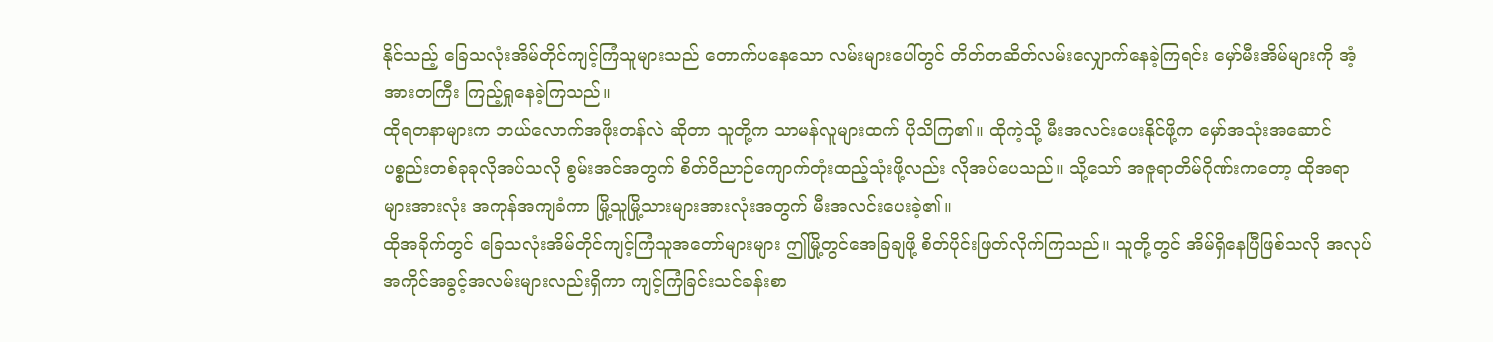နိုင်သည့် ခြေသလုံးအိမ်တိုင်ကျင့်ကြံသူများသည် တောက်ပနေသော လမ်းများပေါ်တွင် တိတ်တဆိတ်လမ်းလျှောက်နေခဲ့ကြရင်း မှော်မီးအိမ်များကို အံ့အားတကြီး ကြည့်ရှုနေခဲ့ကြသည်။
ထိုရတနာများက ဘယ်လောက်အဖိုးတန်လဲ ဆိုတာ သူတို့က သာမန်လူများထက် ပိုသိကြ၏။ ထိုကဲ့သို့ မီးအလင်းပေးနိုင်ဖို့က မှော်အသုံးအဆောင်ပစ္စည်းတစ်ခုခုလိုအပ်သလို စွမ်းအင်အတွက် စိတ်ဝိညာဉ်ကျောက်တုံးထည့်သုံးဖို့လည်း လိုအပ်ပေသည်။ သို့သော် အဇူရာတိမ်ဂိုဏ်းကတော့ ထိုအရာများအားလုံး အကုန်အကျခံကာ မြို့သူမြို့သားများအားလုံးအတွက် မီးအလင်းပေးခဲ့၏။
ထိုအခိုက်တွင် ခြေသလုံးအိမ်တိုင်ကျင့်ကြံသူအတော်များများ ဤမြို့တွင်အေခြချဖို့ စိတ်ပိုင်းဖြတ်လိုက်ကြသည်။ သူတို့တွင် အိမ်ရှိနေပြီဖြစ်သလို အလုပ်အကိုင်အခွင့်အလမ်းများလည်းရှိကာ ကျင့်ကြံခြင်းသင်ခန်းစာ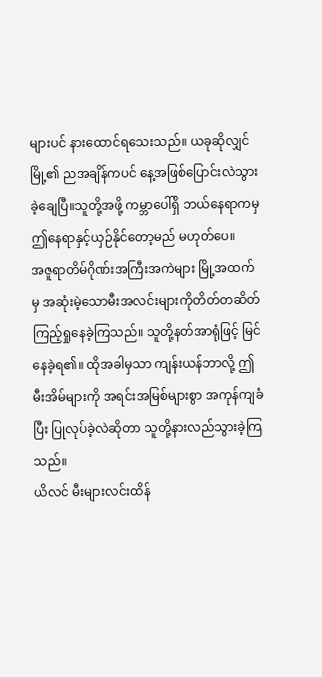များပင် နားထောင်ရသေးသည်။ ယခုဆိုလျှင်မြို့၏ ညအချိန်ကပင် နေ့အဖြစ်ပြောင်းလဲသွားခဲ့ချေပြီ။သူတို့အဖို့ ကမ္ဘာပေါ်ရှိ ဘယ်နေရာကမှ ဤနေရာနှင့်ယှဉ်နိုင်တော့မည် မဟုတ်ပေ။
အဇူရာတိမ်ဂိုဏ်းအကြီးအကဲများ မြို့အထက်မှ အဆုံးမဲ့သောမီးအလင်းများကိုတိတ်တဆိတ်ကြည့်ရှုနေခဲ့ကြသည်။ သူတို့နတ်အာရုံဖြင့် မြင်နေခဲ့ရ၏။ ထိုအခါမှသာ ကျန်းယန်ဘာလို့ ဤမီးအိမ်များကို အရင်းအမြစ်များစွာ အကုန်ကျခံပြီး ပြုလုပ်ခဲ့လဲဆိုတာ သူတို့နားလည်သွားခဲ့ကြသည်။
ယိလင် မီးများလင်းထိန်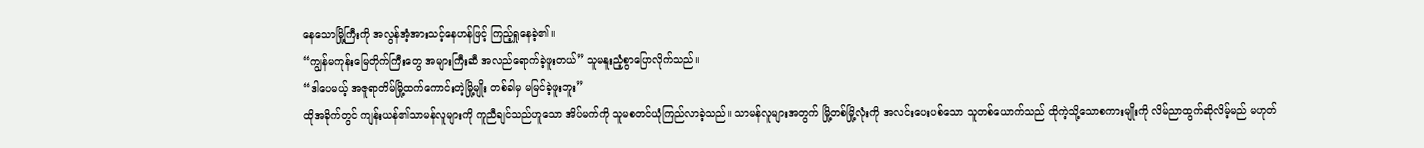နေသောမြို့ကြီးကို အလွန်အံ့အားသင့်နေဟန်ဖြင့် ကြည့်ရှုနေခဲ့၏။
“ကျွန်မကုန်းမြေတိုက်ကြီးတွေ အများကြီးဆီ အလည်ရောက်ခဲ့ဖူးတယ်” သူမနူးညံ့စွာပြောလိုက်သည်။
“ဒါပေမယ့် အဇူရာတိမ်မြို့ထက်ကောင်းတဲ့မြို့မျိုး တစ်ခါမှ မမြင်ခဲ့ဖူးဘူး”
ထိုအခိုက်တွင် ကျန်းယန်၏သာမန်လူများကို ကူညီချင်သည်ဟူသော အိပ်မက်ကို သူမစတင်ယုံကြည်လာခဲ့သည်။ သာမန်လူများအတွက် မြို့တစ်မြို့လုံးကို အလင်းပေးပစ်သော သူတစ်ယောက်သည် ထိုကဲ့သို့သောစကားမျိုးကို လိမ်ညာထွက်ဆိုလိမ့်မည် မဟုတ်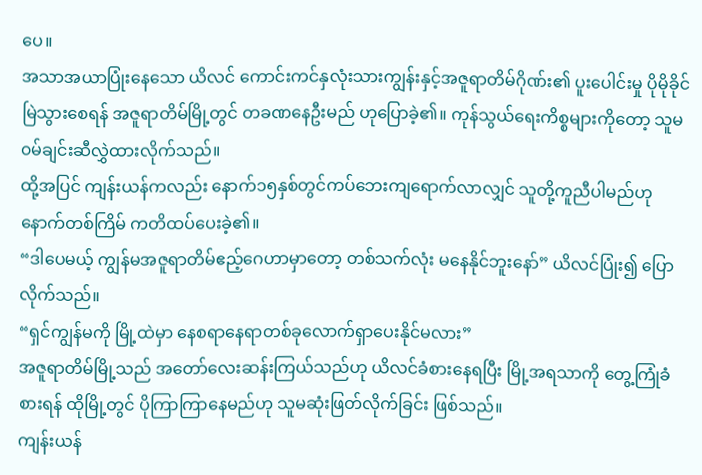ပေ။
အသာအယာပြုံးနေသော ယိလင် ကောင်းကင်နှလုံးသားကျွန်းနှင့်အဇူရာတိမ်ဂိုဏ်း၏ ပူးပေါင်းမှု ပိုမိုခိုင်မြဲသွားစေရန် အဇူရာတိမ်မြို့တွင် တခဏနေဦးမည် ဟုပြောခဲ့၏။ ကုန်သွယ်ရေးကိစ္စများကိုတော့ သူမ ၀မ်ချင်းဆီလွှဲထားလိုက်သည်။
ထို့အပြင် ကျန်းယန်ကလည်း နောက်၁၅နှစ်တွင်ကပ်ဘေးကျရောက်လာလျှင် သူတို့ကူညီပါမည်ဟု နောက်တစ်ကြိမ် ကတိထပ်ပေးခဲ့၏။
“ဒါပေမယ့် ကျွန်မအဇူရာတိမ်ဧည့်ဂေဟာမှာတော့ တစ်သက်လုံး မနေနိုင်ဘူးနော်” ယိလင်ပြုံး၍ ပြောလိုက်သည်။
“ရှင်ကျွန်မကို မြို့ထဲမှာ နေစရာနေရာတစ်ခုလောက်ရှာပေးနိုင်မလား”
အဇူရာတိမ်မြို့သည် အတော်လေးဆန်းကြယ်သည်ဟု ယိလင်ခံစားနေရပြီး မြို့အရသာကို တွေ့ကြုံခံစားရန် ထိုမြို့တွင် ပိုကြာကြာနေမည်ဟု သူမဆုံးဖြတ်လိုက်ခြင်း ဖြစ်သည်။
ကျန်းယန်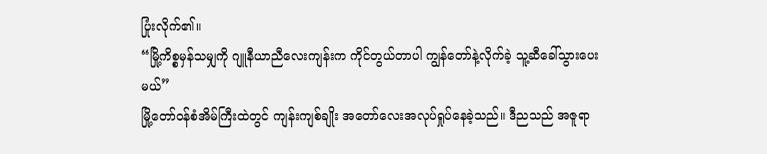ပြုံးလိုက်၏။
“မြို့ကိစ္စမှန်သမျှကို ဂျူနီယာညီလေးကျန်းက ကိုင်တွယ်တာပါ ကျွန်တော်နဲ့လိုက်ခဲ့ သူ့ဆီခေါ်သွားပေးမယ်”
မြို့တော်၀န်စံအိမ်ကြီးထဲတွင် ကျန်းကျစ်ချိုး အတော်လေးအလုပ်ရှုပ်နေခဲ့သည်။ ဒီညသည် အဇူရာ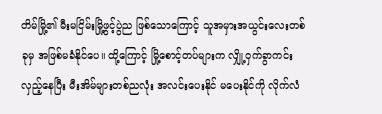တိမ်မြို့၏ မီးမငြိမ်းမြို့ဖွင့်ပွဲည ဖြစ်သောကြောင့် သူအမှားအယွင်းလေးတစ်ခုမှ အဖြစ်မခံနိုင်ပေ။ ထို့ကြောင့် မြို့စောင့်တပ်များက လျှို့ဝှက်ခွာကင်းလှည့်နေပြီး မီးအိမ်များတစ်ညလုံး အလင်းပေးနိုင် မပေးနိုင်ကို လိုက်လံ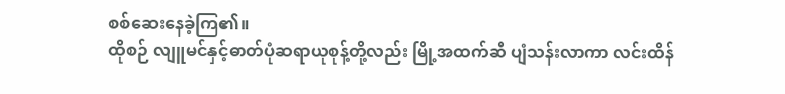စစ်ဆေးနေခဲ့ကြ၏။
ထိုစဉ် လျူမင်နှင့်ဓာတ်ပုံဆရာယုစုန့်တို့လည်း မြို့အထက်ဆီ ပျံသန်းလာကာ လင်းထိန်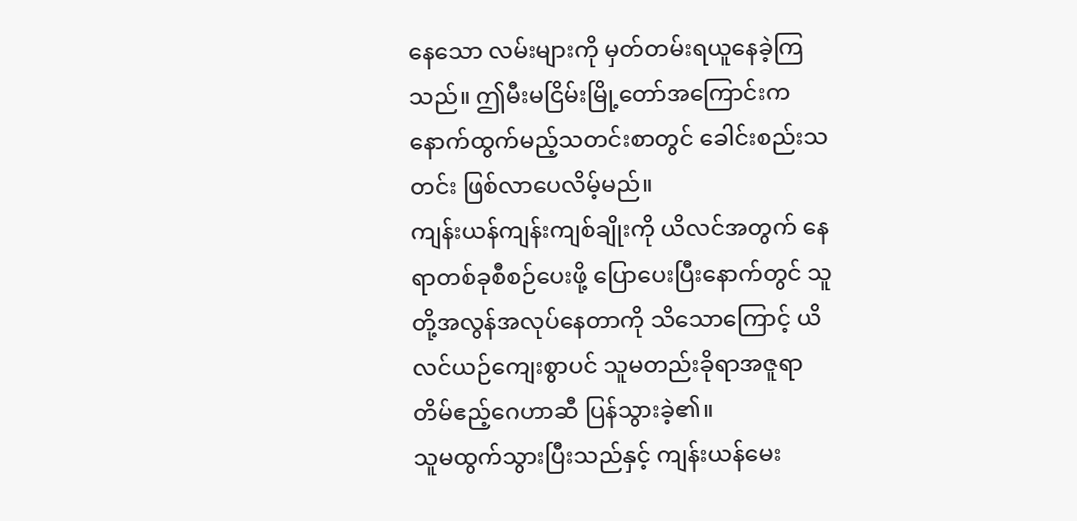နေသော လမ်းများကို မှတ်တမ်းရယူနေခဲ့ကြသည်။ ဤမီးမငြိမ်းမြို့တော်အကြောင်းက နောက်ထွက်မည့်သတင်းစာတွင် ခေါင်းစည်းသတင်း ဖြစ်လာပေလိမ့်မည်။
ကျန်းယန်ကျန်းကျစ်ချိုးကို ယိလင်အတွက် နေရာတစ်ခုစီစဉ်ပေးဖို့ ပြောပေးပြီးနောက်တွင် သူတို့အလွန်အလုပ်နေတာကို သိသောကြောင့် ယိလင်ယဉ်ကျေးစွာပင် သူမတည်းခိုရာအဇူရာတိမ်ဧည့်ဂေဟာဆီ ပြန်သွားခဲ့၏။
သူမထွက်သွားပြီးသည်နှင့် ကျန်းယန်မေး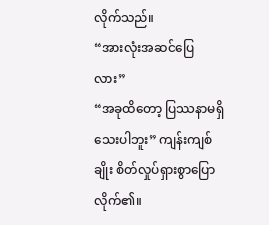လိုက်သည်။
“အားလုံးအဆင်ပြေလား”
“အခုထိတော့ ပြဿနာမရှိသေးပါဘူး” ကျန်းကျစ်ချိုး စိတ်လှုပ်ရှားစွာပြောလိုက်၏။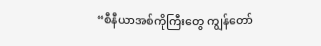“စီနီယာအစ်ကိုကြီးတွေ ကျွန်တော်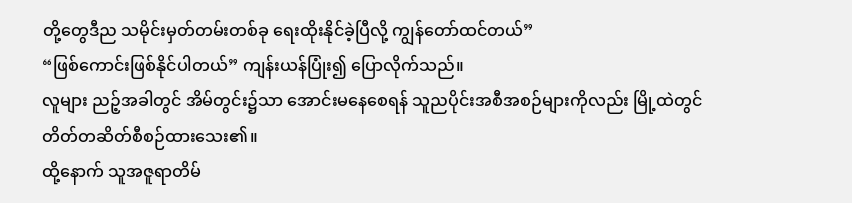တို့တွေဒီည သမိုင်းမှတ်တမ်းတစ်ခု ရေးထိုးနိုင်ခဲ့ပြီလို့ ကျွန်တော်ထင်တယ်”
“ဖြစ်ကောင်းဖြစ်နိုင်ပါတယ်” ကျန်းယန်ပြုံး၍ ပြောလိုက်သည်။
လူများ ညဉ့်အခါတွင် အိမ်တွင်း၌သာ အောင်းမနေစေရန် သူညပိုင်းအစီအစဉ်များကိုလည်း မြို့ထဲတွင် တိတ်တဆိတ်စီစဉ်ထားသေး၏။
ထို့နောက် သူအဇူရာတိမ်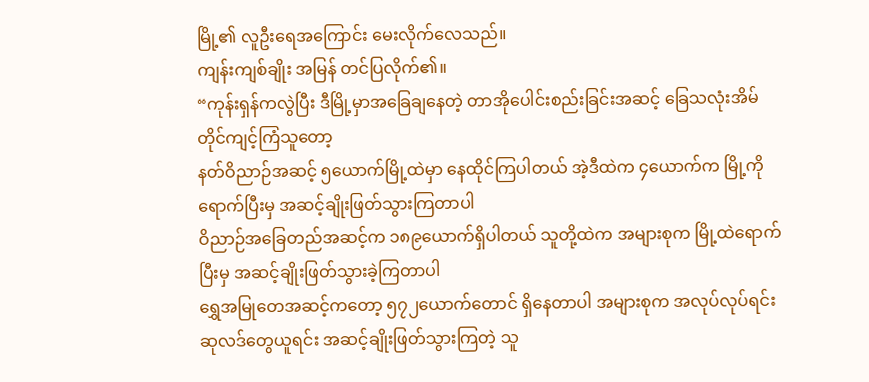မြို့၏ လူဦးရေအကြောင်း မေးလိုက်လေသည်။
ကျန်းကျစ်ချိုး အမြန် တင်ပြလိုက်၏။
“ကုန်းရှန်ကလွဲပြီး ဒီမြို့မှာအခြေချနေတဲ့ တာအိုပေါင်းစည်းခြင်းအဆင့် ခြေသလုံးအိမ်တိုင်ကျင့်ကြံသူတော့
နတ်ဝိညာဉ်အဆင့် ၅ယောက်မြို့ထဲမှာ နေထိုင်ကြပါတယ် အဲ့ဒီထဲက ၄ယောက်က မြို့ကိုရောက်ပြီးမှ အဆင့်ချိုးဖြတ်သွားကြတာပါ
ဝိညာဉ်အခြေတည်အဆင့်က ၁၈၉ယောက်ရှိပါတယ် သူတို့ထဲက အများစုက မြို့ထဲရောက်ပြီးမှ အဆင့်ချိုးဖြတ်သွားခဲ့ကြတာပါ
ရွှေအမြုတေအဆင့်ကတော့ ၅၇၂ယောက်တောင် ရှိနေတာပါ အများစုက အလုပ်လုပ်ရင်း ဆုလဒ်တွေယူရင်း အဆင့်ချိုးဖြတ်သွားကြတဲ့ သူ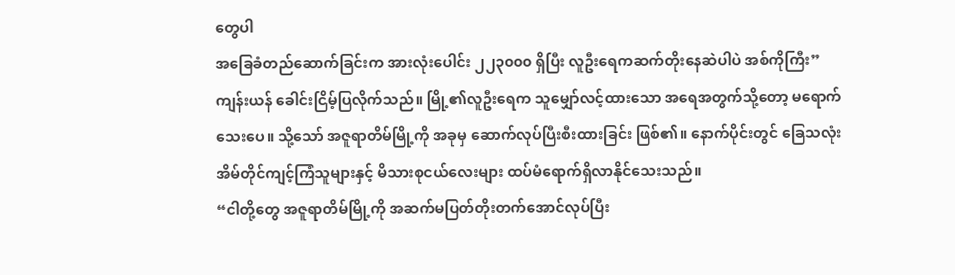တွေပါ
အခြေခံတည်ဆောက်ခြင်းက အားလုံးပေါင်း ၂၂၃၀၀၀ ရှိပြီး လူဦးရေကဆက်တိုးနေဆဲပါပဲ အစ်ကိုကြီး”
ကျန်းယန် ခေါင်းငြိမ့်ပြလိုက်သည်။ မြို့၏လူဦးရေက သူမျှော်လင့်ထားသော အရေအတွက်သို့တော့ မရောက်သေးပေ။ သို့သော် အဇူရာတိမ်မြို့ကို အခုမှ ဆောက်လုပ်ပြီးစီးထားခြင်း ဖြစ်၏။ နောက်ပိုင်းတွင် ခြေသလုံးအိမ်တိုင်ကျင့်ကြံသူများနှင့် မိသားစုငယ်လေးများ ထပ်မံရောက်ရှိလာနိုင်သေးသည်။
“ငါတို့တွေ အဇူရာတိမ်မြို့ကို အဆက်မပြတ်တိုးတက်အောင်လုပ်ပြီး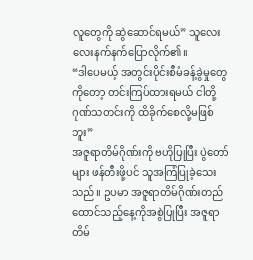လူတွေကို ဆွဲဆောင်ရမယ်” သူလေးလေးနက်နက်ပြောလိုက်၏။
“ဒါပေမယ့် အတွင်းပိုင်းစီမံခန့်ခွဲမှုတွေကိုတော့ တင်းကြပ်ထားရမယ် ငါတို့ဂုဏ်သတင်းကို ထိခိုက်စေလို့မဖြစ်ဘူး”
အဇူရာတိမ်ဂိုဏ်းကို ဗဟိုပြုပြီး ပွဲတော်များ ဖန်တီးဖို့ပင် သူအကြံပြုခဲ့သေးသည်။ ဥပမာ အဇူရာတိမ်ဂိုဏ်းတည်ထောင်သည့်နေ့ကိုအစွဲပြုပြီး အဇူရာတိမ်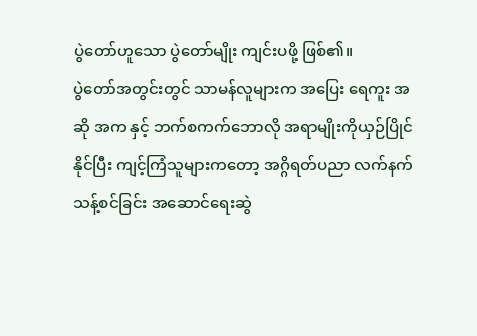ပွဲတော်ဟူသော ပွဲတော်မျိုး ကျင်းပဖို့ ဖြစ်၏။
ပွဲတော်အတွင်းတွင် သာမန်လူများက အပြေး ရေကူး အဆို အက နှင့် ဘက်စကက်ဘောလို အရာမျိုးကိုယှဉ်ပြိုင်နိုင်ပြီး ကျင့်ကြံသူများကတော့ အဂ္ဂိရတ်ပညာ လက်နက်သန့်စင်ခြင်း အဆောင်ရေးဆွဲ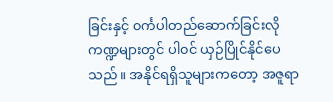ခြင်းနှင့် ၀င်္ကပါတည်ဆောက်ခြင်းလို ကဏ္ဍများတွင် ပါ၀င် ယှဉ်ပြိုင်နိုင်ပေသည်။ အနိုင်ရရှိသူများကတော့ အဇူရာ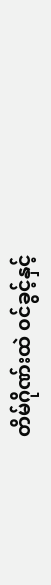တိမ်ဂိုဏ်းထဲ ၀င်ခွင့်နှင့်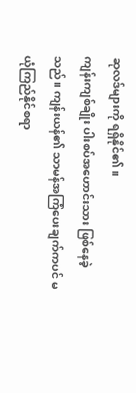ဆုလဒ်များကို ရရှိနိုင်၏။
ကျန်းကျစ်ချိုး ပါးစပ်အဟောင်းသား ဖြစ်နေခဲ့သည်။ ကျန်းယန်၏ သာမန်အကြံပေးချက်ကပင် မယုံကြည်နိုင်စရာ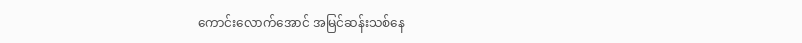ကောင်းလောက်အောင် အမြင်ဆန်းသစ်နေ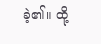ခဲ့၏။ ထို့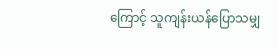ကြောင့် သူကျန်းယန်ပြောသမျှ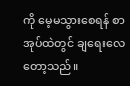ကို မေ့မသွားစေရန် စာအုပ်ထဲတွင် ချရေးလေတော့သည်။